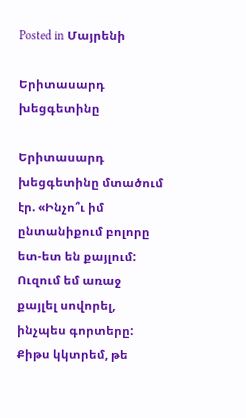Posted in Մայրենի

Երիտասարդ խեցգետինը

Երիտասարդ խեցգետինը մտածում էր. «Ինչո՞ւ իմ ընտանիքում բոլորը ետ-ետ են քայլում: Ուզում եմ առաջ քայլել սովորել, ինչպես գորտերը: Քիթս կկտրեմ, թե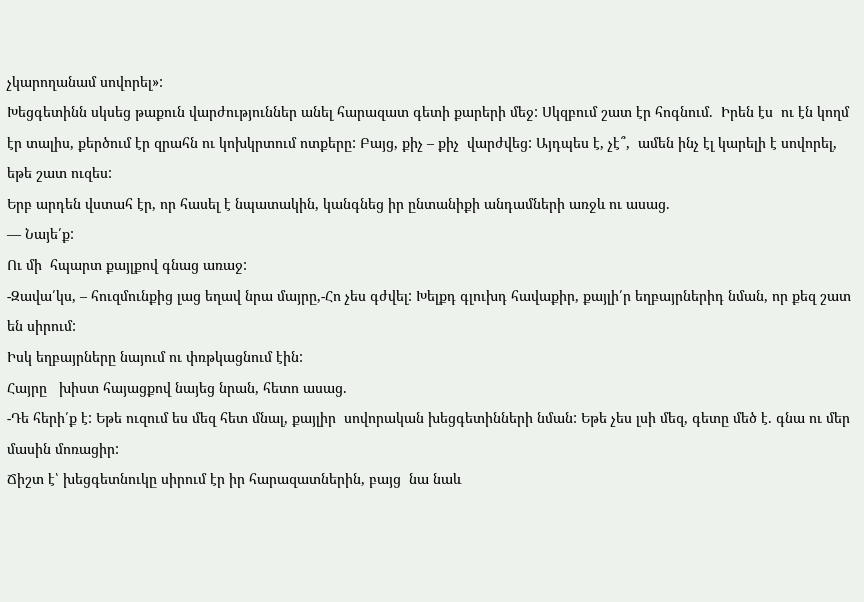չկարողանամ սովորել»:
Խեցգետինն սկսեց թաքուն վարժություններ անել հարազատ գետի քարերի մեջ: Սկզբում շատ էր հոգնում.  Իրեն էս  ու էն կողմ էր տալիս, քերծում էր զրահն ու կոխկրտում ոտքերը: Բայց, քիչ – քիչ  վարժվեց: Այդպես է, չէ՞,  ամեն ինչ էլ կարելի է սովորել, եթե շատ ուզես:
Երբ արդեն վստահ էր, որ հասել է նպատակին, կանգնեց իր ընտանիքի անդամների առջև ու ասաց.
— Նայե՛ք:
Ու մի  հպարտ քայլքով գնաց առաջ:
-Զավա՛կս, – հուզմունքից լաց եղավ նրա մայրը,-Հո չես գժվել: Խելքդ գլուխդ հավաքիր, քայլի՛ր եղբայրներիդ նման, որ քեզ շատ են սիրում:
Իսկ եղբայրները նայում ու փռթկացնում էին:
Հայրը   խիստ հայացքով նայեց նրան, հետո ասաց.
-Դե հերի՛ք է: Եթե ուզում ես մեզ հետ մնալ, քայլիր  սովորական խեցգետինների նման: Եթե չես լսի մեզ, գետը մեծ է. գնա ու մեր մասին մոռացիր:
Ճիշտ է՝ խեցգետնուկը սիրում էր իր հարազատներին, բայց  նա նաև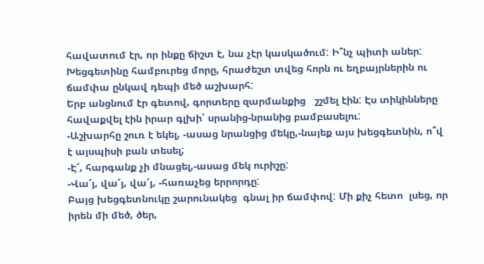հավատում էր, որ ինքը ճիշտ է, նա չէր կասկածում: Ի՞նչ պիտի աներ: Խեցգետինը համբուրեց մորը, հրաժեշտ տվեց հորն ու եղբայրներին ու ճամփա ընկավ դեպի մեծ աշխարհ:
Երբ անցնում էր գետով, գորտերը զարմանքից   շշմել էին: Էս տիկինները  հավաքվել էին իրար գլխի՝ սրանից-նրանից բամբասելու:
-Աշխարհը շուռ է եկել, -ասաց նրանցից մեկը,-նայեք այս խեցգետնին, ո՞վ է այսպիսի բան տեսել;
-Է՜, հարգանք չի մնացել,-ասաց մեկ ուրիշը:
-Վա՜յ, վա՜յ, վա՜յ, -հառաչեց երրորդը:
Բայց խեցգետնուկը շարունակեց  գնալ իր ճամփով: Մի քիչ հետո  լսեց, որ իրեն մի մեծ, ծեր,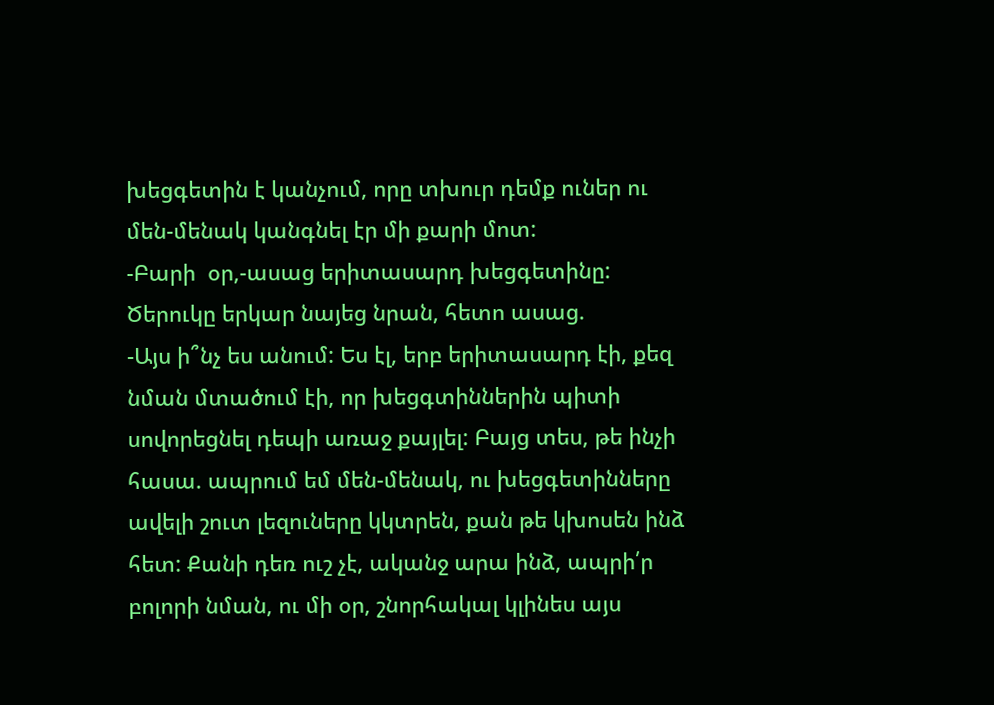խեցգետին է կանչում, որը տխուր դեմք ուներ ու մեն-մենակ կանգնել էր մի քարի մոտ:
-Բարի  օր,-ասաց երիտասարդ խեցգետինը:
Ծերուկը երկար նայեց նրան, հետո ասաց.
-Այս ի՞նչ ես անում: Ես էլ, երբ երիտասարդ էի, քեզ նման մտածում էի, որ խեցգտիններին պիտի սովորեցնել դեպի առաջ քայլել: Բայց տես, թե ինչի հասա. ապրում եմ մեն-մենակ, ու խեցգետինները ավելի շուտ լեզուները կկտրեն, քան թե կխոսեն ինձ հետ: Քանի դեռ ուշ չէ, ականջ արա ինձ, ապրի՛ր բոլորի նման, ու մի օր, շնորհակալ կլինես այս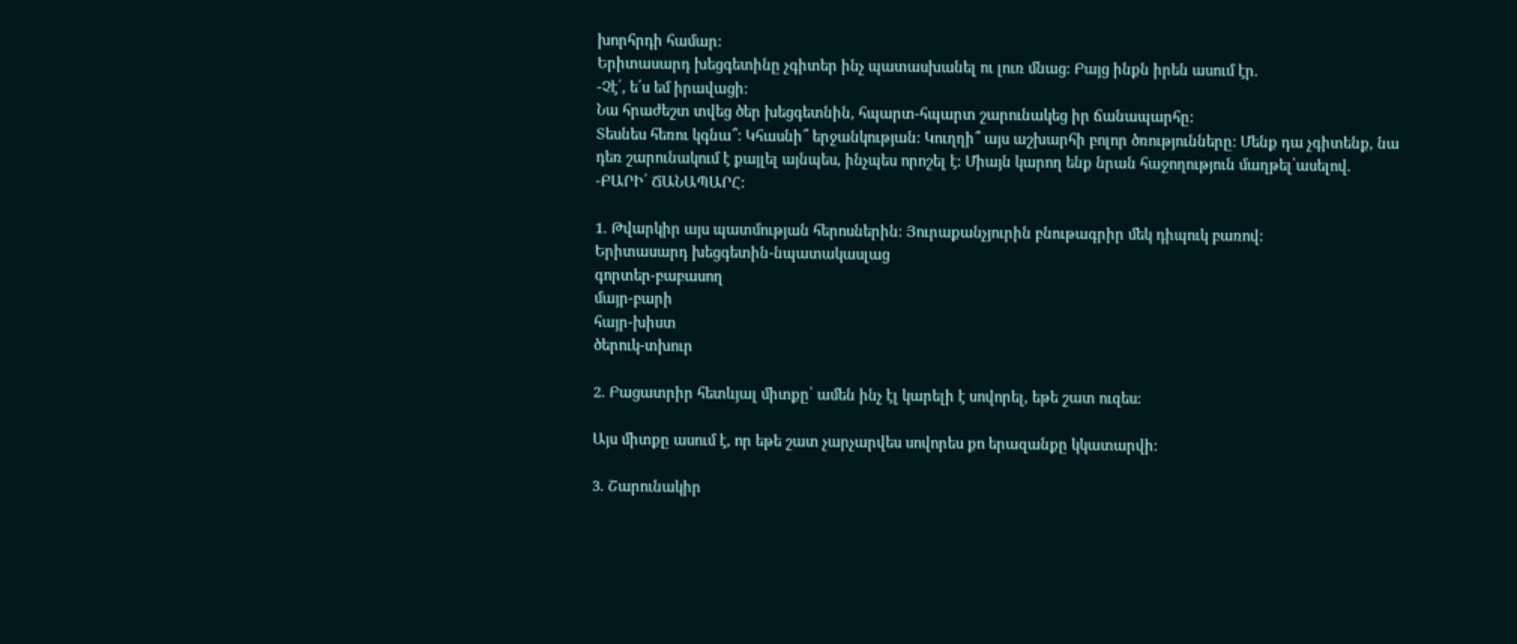խորհրդի համար:
Երիտասարդ խեցգետինը չգիտեր ինչ պատասխանել ու լուռ մնաց: Բայց ինքն իրեն ասում էր.
-Չէ՛, ե՛ս եմ իրավացի:
Նա հրաժեշտ տվեց ծեր խեցգետնին, հպարտ-հպարտ շարունակեց իր ճանապարհը:
Տեսնես հեռու կգնա՞: Կհասնի՞ երջանկության: Կուղղի՞ այս աշխարհի բոլոր ծռությունները: Մենք դա չգիտենք, նա դեռ շարունակում է քայլել այնպես, ինչպես որոշել է: Միայն կարող ենք նրան հաջողություն մաղթել՝ասելով.
-ԲԱՐԻ՛ ՃԱՆԱՊԱՐՀ:

1. Թվարկիր այս պատմության հերոսներին: Յուրաքանչյուրին բնութագրիր մեկ դիպուկ բառով:
Երիտասարդ խեցգետին-նպատակասլաց
գորտեր-բաբասող
մայր-բարի
հայր-խիստ
ծերուկ-տխուր

2. Բացատրիր հետևյալ միտքը՝ ամեն ինչ էլ կարելի է սովորել, եթե շատ ուզես:

Այս միտքը ասում է, որ եթե շատ չարչարվես սովորես քո երազանքը կկատարվի:

3. Շարունակիր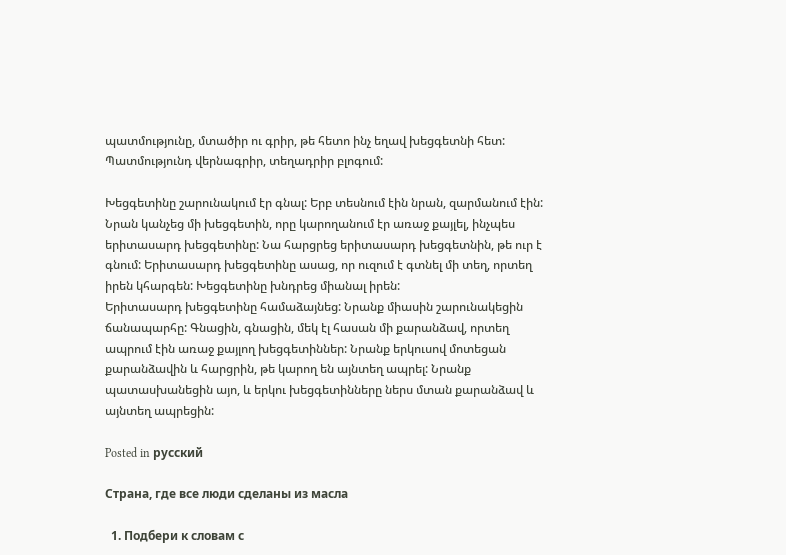պատմությունը, մտածիր ու գրիր, թե հետո ինչ եղավ խեցգետնի հետ: Պատմությունդ վերնագրիր, տեղադրիր բլոգում:

Խեցգետինը շարունակում էր գնալ: Երբ տեսնում էին նրան, զարմանում էին: Նրան կանչեց մի խեցգետին, որը կարողանում էր առաջ քայլել, ինչպես երիտասարդ խեցգետինը: Նա հարցրեց երիտասարդ խեցգետնին, թե ուր է գնում: Երիտասարդ խեցգետինը ասաց, որ ուզում է գտնել մի տեղ, որտեղ իրեն կհարգեն: Խեցգետինը խնդրեց միանալ իրեն:
Երիտասարդ խեցգետինը համաձայնեց: Նրանք միասին շարունակեցին ճանապարհը: Գնացին, գնացին, մեկ էլ հասան մի քարանձավ, որտեղ ապրում էին առաջ քայլող խեցգետիններ: Նրանք երկուսով մոտեցան քարանձավին և հարցրին, թե կարող են այնտեղ ապրել: Նրանք պատասխանեցին այո, և երկու խեցգետինները ներս մտան քարանձավ և այնտեղ ապրեցին:

Posted in русский

Страна, где все люди сделаны из масла

  1. Подбери к словам с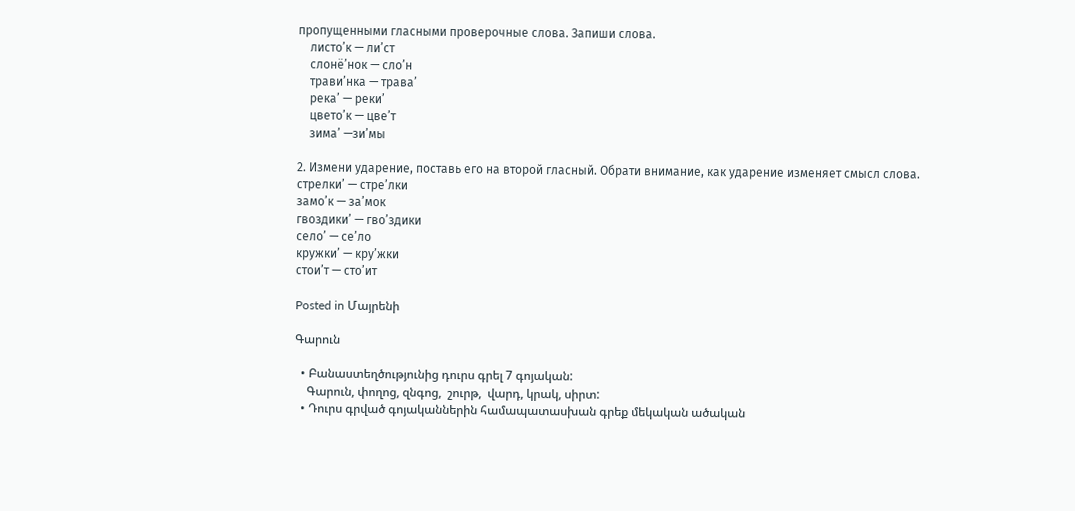пропущенными гласными проверочные слова. Запиши слова.
    листо’к — ли’ст
    слонё’нок — сло’н
    трави’нка — трава’
    река’ — реки’
    цвето’к — цве’т
    зима’ —зи’мы

2. Измени ударение, поставь его на второй гласный. Обрати внимание, как ударение изменяет смысл слова.
стрелки’ — стре’лки
замо’к — за’мок
гвоздики’ — гво’здики
село’ — се’ло
кружки’ — кру’жки
стои’т — сто’ит

Posted in Մայրենի

Գարուն

  • Բանաստեղծությունից դուրս գրել 7 գոյական:
    Գարուն, փողոց, զնգոց,  շուրթ,  վարդ, կրակ, սիրտ:
  • Դուրս գրված գոյականներին համապատասխան գրեք մեկական ածական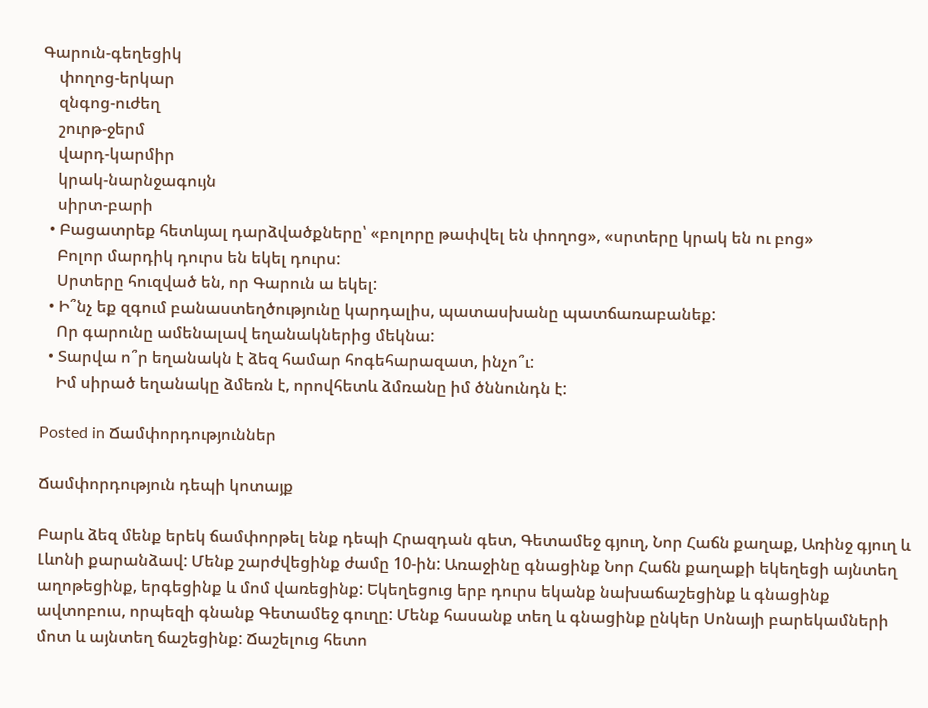Գարուն-գեղեցիկ
    փողոց-երկար
    զնգոց-ուժեղ
    շուրթ-ջերմ
    վարդ-կարմիր
    կրակ-նարնջագույն
    սիրտ-բարի
  • Բացատրեք հետևյալ դարձվածքները՝ «բոլորը թափվել են փողոց», «սրտերը կրակ են ու բոց»
    Բոլոր մարդիկ դուրս են եկել դուրս:
    Սրտերը հուզված են, որ Գարուն ա եկել:
  • Ի՞նչ եք զգում բանաստեղծությունը կարդալիս, պատասխանը պատճառաբանեք:
    Որ գարունը ամենալավ եղանակներից մեկնա:
  • Տարվա ո՞ր եղանակն է ձեզ համար հոգեհարազատ, ինչո՞ւ:
    Իմ սիրած եղանակը ձմեռն է, որովհետև ձմռանը իմ ծննունդն է:

Posted in Ճամփորդություններ

Ճամփորդություն դեպի կոտայք

Բարև ձեզ մենք երեկ ճամփորթել ենք դեպի Հրազդան գետ, Գետամեջ գյուղ, Նոր Հաճն քաղաք, Առինջ գյուղ և Լևոնի քարանձավ: Մենք շարժվեցինք ժամը 10-ին: Առաջինը գնացինք Նոր Հաճն քաղաքի եկեղեցի այնտեղ աղոթեցինք, երգեցինք և մոմ վառեցինք: Եկեղեցուց երբ դուրս եկանք նախաճաշեցինք և գնացինք ավտոբուս, որպեզի գնանք Գետամեջ գուղը: Մենք հասանք տեղ և գնացինք ընկեր Սոնայի բարեկամների մոտ և այնտեղ ճաշեցինք: Ճաշելուց հետո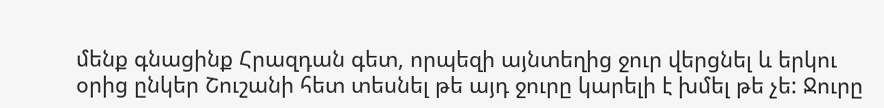մենք գնացինք Հրազդան գետ, որպեզի այնտեղից ջուր վերցնել և երկու օրից ընկեր Շուշանի հետ տեսնել թե այդ ջուրը կարելի է խմել թե չե: Ջուրը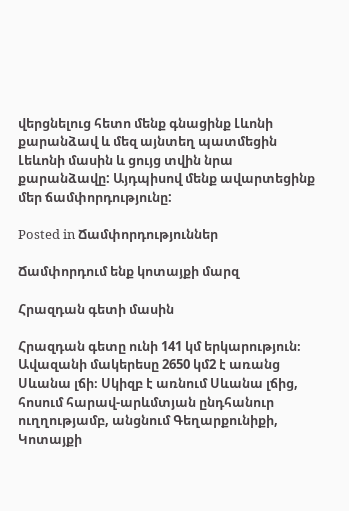վերցնելուց հետո մենք գնացինք Լևոնի քարանձավ և մեզ այնտեղ պատմեցին Լեևոնի մասին և ցույց տվին նրա քարանձավը: Այդպիսով մենք ավարտեցինք մեր ճամփորդությունը:

Posted in Ճամփորդություններ

Ճամփորդում ենք կոտայքի մարզ

Հրազդան գետի մասին

Հրազդան գետը ունի 141 կմ երկարություն։ Ավազանի մակերեսը 2650 կմ2 է առանց Սևանա լճի։ Սկիզբ է առնում Սևանա լճից, հոսում հարավ-արևմտյան ընդհանուր ուղղությամբ, անցնում Գեղարքունիքի, Կոտայքի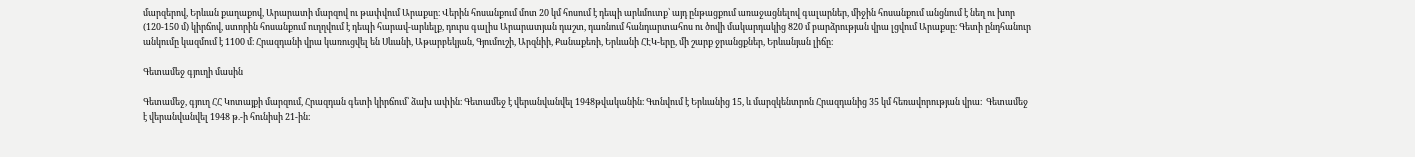մարզերով, Երևան քաղաքով, Արարատի մարզով ու թափվում Արաքսը։ Վերին հոսանքում մոտ 20 կմ հոսում է դեպի արևմուտք՝ այդ ընթացքում առաջացնելով գալարներ, միջին հոսանքում անցնում է նեղ ու խոր (120-150 մ) կիրճով, ստորին հոսանքում ուղղվում է դեպի հարավ-արևելք, դուրս գալիս Արարատյան դաշտ, դառնում հանդարտահոս ու ծովի մակարդակից 820 մ բարձրության վրա լցվում Արաքսը։ Գետի ընդհանուր անկումը կազմում է 1100 մ։ Հրազդանի վրա կառուցվել են Սևանի, Աթարբեկյան, Գյումուշի, Արզնիի, Քանաքեռի, Երևանի ՀԷԿ-երը, մի շարք ջրանցքներ, Երևանյան լիճը։

Գետամեջ գյուղի մասին

Գետամեջ, գյուղ ՀՀ Կոտայքի մարզում, Հրազդան գետի կիրճում՝ ձախ ափին։ Գետամեջ է վերանվանվել 1948թվականին։ Գտնվում է Երևանից 15, և մարզկենտրոն Հրազդանից 35 կմ հեռավորության վրա։  Գետամեջ է վերանվանվել 1948 թ.-ի հունիսի 21-ին։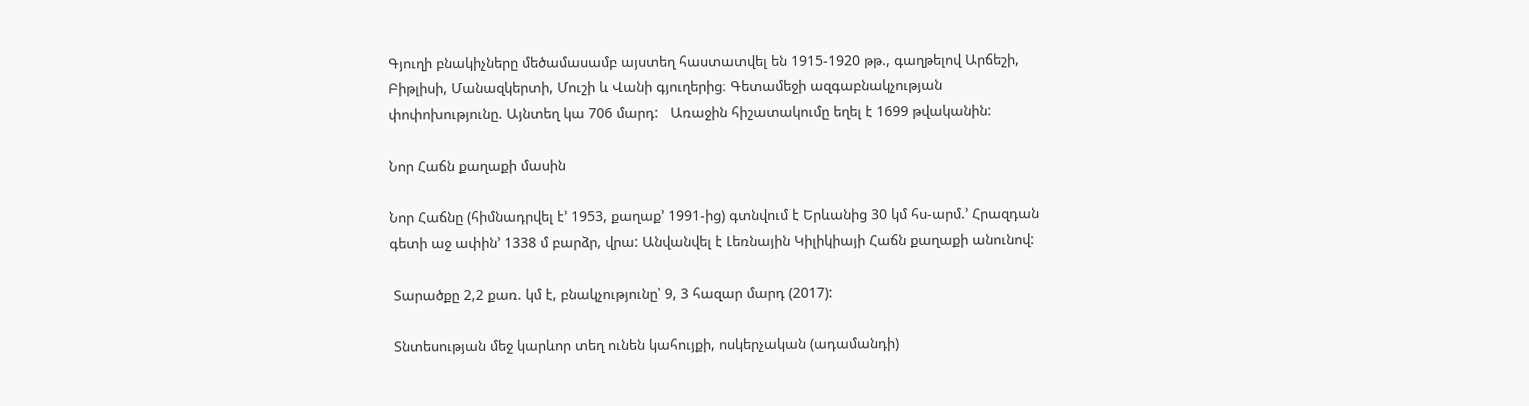Գյուղի բնակիչները մեծամասամբ այստեղ հաստատվել են 1915-1920 թթ., գաղթելով Արճեշի, Բիթլիսի, Մանազկերտի, Մուշի և Վանի գյուղերից։ Գետամեջի ազգաբնակչության փոփոխությունը. Այնտեղ կա 706 մարդ:   Առաջին հիշատակումը եղել է 1699 թվականին:

Նոր Հաճն քաղաքի մասին

Նոր Հաճնը (հիմնադրվել է’ 1953, քաղաք’ 1991-ից) գտնվում է Երևանից 30 կմ հս-արմ.’ Հրազդան գետի աջ ափին’ 1338 մ բարձր, վրա: Անվանվել է Լեռնային Կիլիկիայի Հաճն քաղաքի անունով:

 Տարածքը 2,2 քառ. կմ է, բնակչությունը՝ 9, 3 հազար մարդ (2017):

 Տնտեսության մեջ կարևոր տեղ ունեն կահույքի, ոսկերչական (ադամանդի)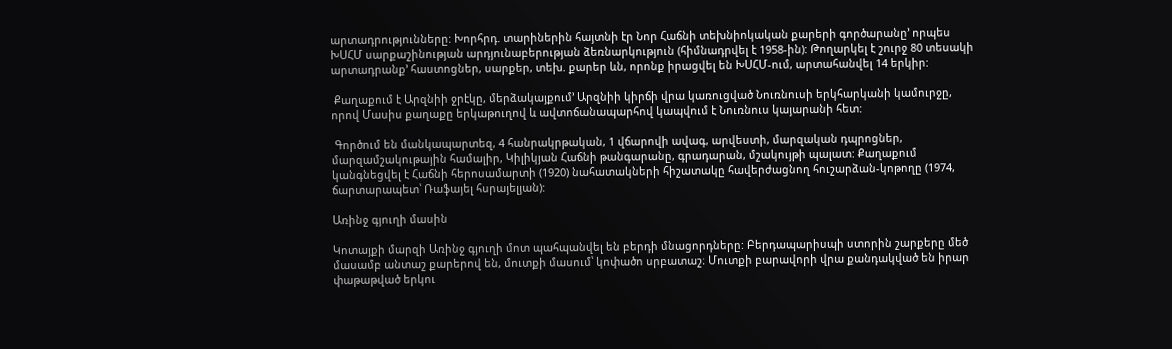արտադրությունները: Խորհրդ. տարիներին հայտնի էր Նոր Հաճնի տեխնիոկական քարերի գործարանը’ որպես ԽՍՀՄ սարքաշինության արդյունաբերության ձեռնարկություն (հիմնադրվել է 1958-ին): Թողարկել է շուրջ 80 տեսակի արտադրանք’ հաստոցներ, սարքեր, տեխ. քարեր ևն, որոնք իրացվել են ԽՍՀՄ-ում, արտահանվել 14 երկիր:

 Քաղաքում է Արզնիի ջրէկը, մերձակայքում’ Արզնիի կիրճի վրա կառուցված Նուռնուսի երկհարկանի կամուրջը, որով Մասիս քաղաքը երկաթուղով և ավտոճանապարհով կապվում է Նուռնուս կայարանի հետ:

 Գործում են մանկապարտեզ, 4 հանրակրթական, 1 վճարովի ավագ, արվեստի, մարզական դպրոցներ, մարզամշակութային համալիր, Կիլիկյան Հաճնի թանգարանը, գրադարան, մշակույթի պալատ: Քաղաքում կանգնեցվել է Հաճնի հերոսամարտի (1920) նահատակների հիշատակը հավերժացնող հուշարձան-կոթողը (1974, ճարտարապետ՝ Ռաֆայել հսրայելյան):

Առինջ գյուղի մասին

Կոտայքի մարզի Առինջ գյուղի մոտ պահպանվել են բերդի մնացորդները: Բերդապարիսպի ստորին շարքերը մեծ մասամբ անտաշ քարերով են, մուտքի մասում՝ կոփածո սրբատաշ։ Մուտքի բարավորի վրա քանդակված են իրար փաթաթված երկու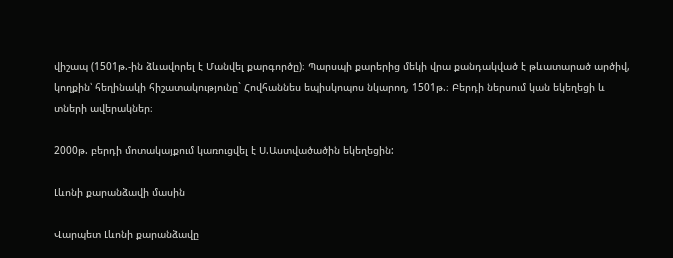վիշապ (1501թ.-ին ձևավորել է Մանվել քարգործը)։ Պարսպի քարերից մեկի վրա քանդակված է թևատարած արծիվ, կողքին՝ հեղինակի հիշատակությունը` Հովհաննես եպիսկոպոս նկարող, 1501թ.։ Բերդի ներսում կան եկեղեցի և տների ավերակներ։

2000թ. բերդի մոտակայքում կառուցվել է Ս.Աստվածածին եկեղեցին:

Լևոնի քարանձավի մասին

Վարպետ Լևոնի քարանձավը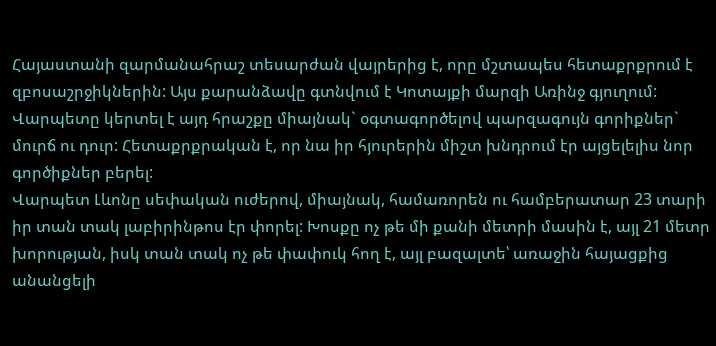Հայաստանի զարմանահրաշ տեսարժան վայրերից է, որը մշտապես հետաքրքրում է զբոսաշրջիկներին: Այս քարանձավը գտնվում է Կոտայքի մարզի Առինջ գյուղում: Վարպետը կերտել է այդ հրաշքը միայնակ` օգտագործելով պարզագույն գորիքներ` մուրճ ու դուր: Հետաքրքրական է, որ նա իր հյուրերին միշտ խնդրում էր այցելելիս նոր գործիքներ բերել:
Վարպետ Լևոնը սեփական ուժերով, միայնակ, համառորեն ու համբերատար 23 տարի իր տան տակ լաբիրինթոս էր փորել: Խոսքը ոչ թե մի քանի մետրի մասին է, այլ 21 մետր խորության, իսկ տան տակ ոչ թե փափուկ հող է, այլ բազալտե՝ առաջին հայացքից անանցելի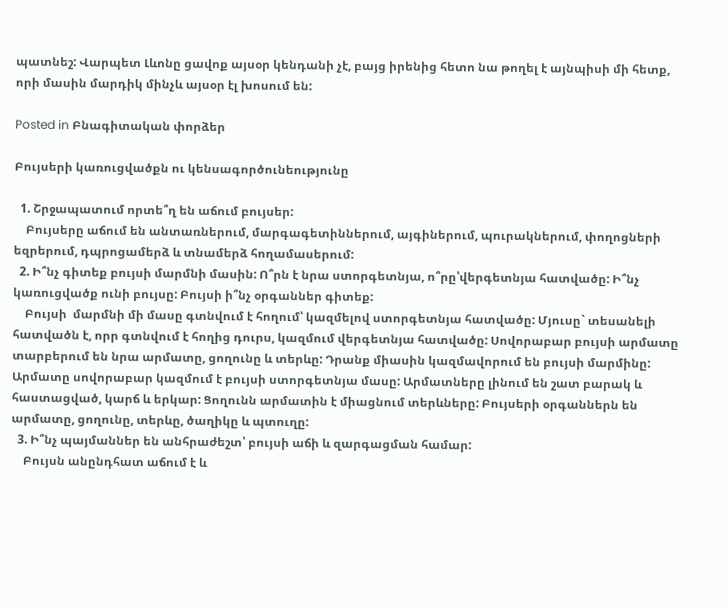պատնեշ: Վարպետ Լևոնը ցավոք այսօր կենդանի չէ, բայց իրենից հետո նա թողել է այնպիսի մի հետք, որի մասին մարդիկ մինչև այսօր էլ խոսում են:

Posted in Բնագիտական փորձեր

Բույսերի կառուցվածքն ու կենսագործունեությունը

  1. Շրջապատում որտե՞ղ են աճում բույսեր:
    Բույսերը աճում են անտառներում, մարգագետիններում, այգիներում, պուրակներում, փողոցների եզրերում, դպրոցամերձ և տնամերձ հողամասերում:
  2. Ի՞նչ գիտեք բույսի մարմնի մասին: Ո՞րն է նրա ստորգետնյա, ո՞րը՝վերգետնյա հատվածը: Ի՞նչ կառուցվածք ունի բույսը: Բույսի ի՞նչ օրգաններ գիտեք:
    Բույսի  մարմնի մի մասը գտնվում է հողում՝ կազմելով ստորգետնյա հատվածը: Մյուսը` տեսանելի հատվածն է, որր գտնվում է հողից դուրս, կազմում վերգետնյա հատվածը: Սովորաբար բույսի արմատը տարբերում են նրա արմատը, ցողունը և տերևը: Դրանք միասին կազմավորում են բույսի մարմինը: Արմատը սովորաբար կազմում է բույսի ստորգետնյա մասը: Արմատները լինում են շատ բարակ և հաստացված, կարճ և երկար: Ցողունն արմատին է միացնում տերևները: Բույսերի օրգաններն են արմատը, ցողունը, տերևը, ծաղիկը և պտուղը:
  3. Ի՞նչ պայմաններ են անհրաժեշտ՝ բույսի աճի և զարգացման համար:
    Բույսն անընդհատ աճում է և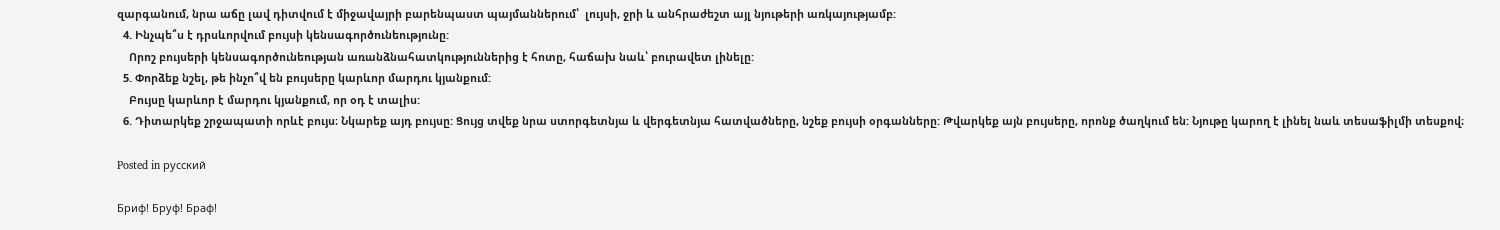զարգանում, նրա աճը լավ դիտվում է միջավայրի բարենպաստ պայմաններում՝  լույսի, ջրի և անհրաժեշտ այլ նյութերի առկայությամբ:
  4. Ինչպե՞ս է դրսևորվում բույսի կենսագործունեությունը:
    Որոշ բույսերի կենսագործունեության առանձնահատկություններից է հոտը, հաճախ նաև՝ բուրավետ լինելը:
  5. Փորձեք նշել, թե ինչո՞վ են բույսերը կարևոր մարդու կյանքում:
    Բույսը կարևոր է մարդու կյանքում, որ օդ է տալիս:
  6. Դիտարկեք շրջապատի որևէ բույս։ Նկարեք այդ բույսը: Ցույց տվեք նրա ստորգետնյա և վերգետնյա հատվածները, նշեք բույսի օրգանները: Թվարկեք այն բույսերը, որոնք ծաղկում են: Նյութը կարող է լինել նաև տեսաֆիլմի տեսքով։

Posted in русский

Бриф! Бруф! Браф!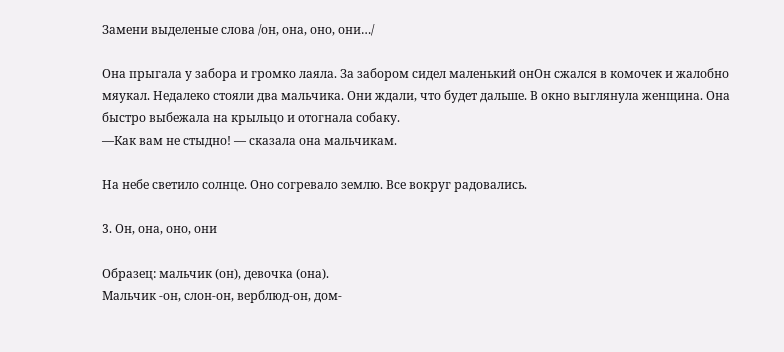Замени выделеные слова /он, она, оно, они…/

Она прыгала у забора и громко лаяла. За забором сидел маленький онОн сжался в комочек и жалобно мяукал. Недалеко стояли два мальчика. Они ждали, что будет дальше. В окно выглянула женщина. Она быстро выбежала на крыльцо и отогнала собаку.
—Как вам не стыдно! — сказала она мальчикам.

На небе светило солнце. Оно согревало землю. Все вокруг радовались.

3. Он, она, оно, они

Образец: мальчик (он), девочка (она).
Мальчик -он, слон-он, верблюд-он, дом-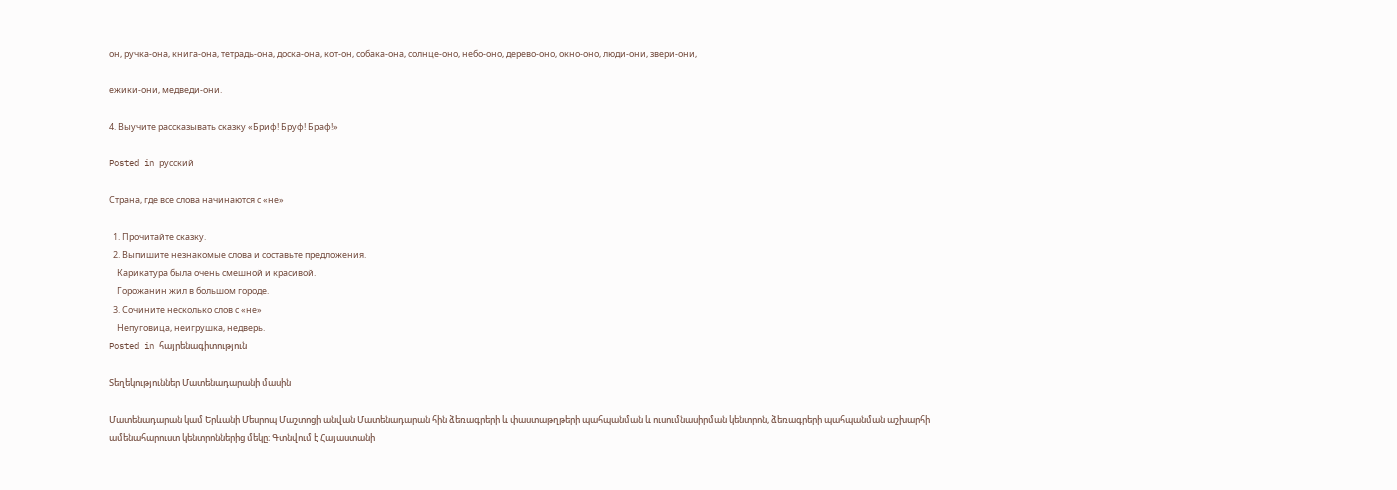он, ручка-она, книга-она, тетрадь-она, доска-она, кот-он, собака-она, солнце-оно, небо-оно, дерево-оно, окно-оно, люди-они, звери-они,

ежики-они, медведи-они.

4. Выучите рассказывать сказку «Бриф! Бруф! Браф!»

Posted in русский

Страна, где все слова начинаются с «не»

  1. Прочитайте сказку.
  2. Выпишите незнакомые слова и составьте предложения.
    Карикатура была очень смешной и красивой.
    Горожанин жил в большом городе.
  3. Сочините несколько слов с «не»
    Непуговица, неигрушка, недверь.
Posted in հայրենագիտություն

Տեղեկություններ Մատենադարանի մասին

Մատենադարան կամ Երևանի Մեսրոպ Մաշտոցի անվան Մատենադարան հին ձեռագրերի և փաստաթղթերի պահպանման և ուսումնասիրման կենտրոն, ձեռագրերի պահպանման աշխարհի ամենահարուստ կենտրոններից մեկը։ Գտնվում է Հայաստանի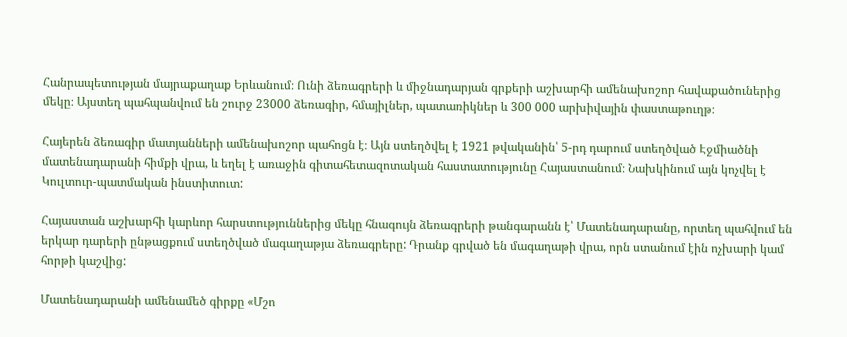Հանրապետության մայրաքաղաք Երևանում։ Ունի ձեռագրերի և միջնադարյան գրքերի աշխարհի ամենախոշոր հավաքածուներից մեկը։ Այստեղ պահպանվում են շուրջ 23000 ձեռագիր, հմայիլներ, պատառիկներ և 300 000 արխիվային փաստաթուղթ։

Հայերեն ձեռագիր մատյանների ամենախոշոր պահոցն է։ Այն ստեղծվել է 1921 թվականին՝ 5-րդ դարում ստեղծված Էջմիածնի մատենադարանի հիմքի վրա, և եղել է առաջին գիտահետազոտական հաստատությունը Հայաստանում։ Նախկինում այն կոչվել է Կուլտուր-պատմական ինստիտուտ:

Հայաստան աշխարհի կարևոր հարստություններից մեկը հնագույն ձեռագրերի թանգարանն է՝ Մատենադարանը, որտեղ պահվում են երկար դարերի ընթացքում ստեղծված մագաղաթյա ձեռագրերը: Դրանք գրված են մագաղաթի վրա, որն ստանում էին ոչխարի կամ հորթի կաշվից:

Մատենադարանի ամենամեծ գիրքը «Մշո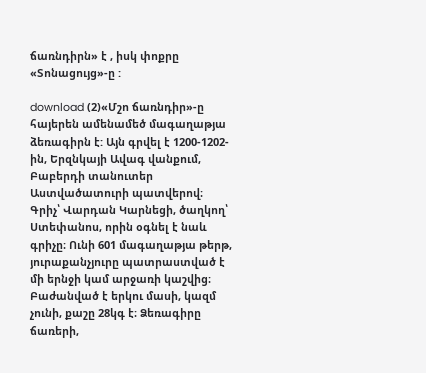ճառնդիրն» է , իսկ փոքրը «Տոնացույց»-ը :

download (2)«Մշո ճառնդիր»-ը հայերեն ամենամեծ մագաղաթյա ձեռագիրն է: Այն գրվել է 1200-1202-ին, Երզնկայի Ավագ վանքում, Բաբերդի տանուտեր Աստվածատուրի պատվերով։ Գրիչ՝ Վարդան Կարնեցի, ծաղկող՝ Ստեփանոս, որին օգնել է նաև գրիչը։ Ունի 601 մագաղաթյա թերթ, յուրաքանչյուրը պատրաստված է մի երնջի կամ արջառի կաշվից։ Բաժանված է երկու մասի, կազմ չունի, քաշը 28կգ է։ Ձեռագիրը ճառերի,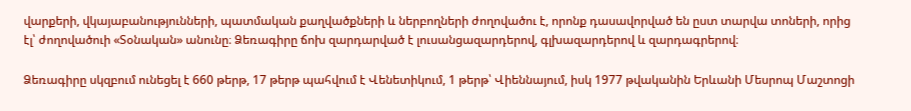վարքերի, վկայաբանությունների, պատմական քաղվածքների և ներբողների ժողովածու է, որոնք դասավորված են ըստ տարվա տոների, որից էլ՝ ժողովածուի «Տօնական» անունը։ Ձեռագիրը ճոխ զարդարված է լուսանցազարդերով, գլխազարդերով և զարդագրերով։

Ձեռագիրը սկզբում ունեցել է 660 թերթ, 17 թերթ պահվում է Վենետիկում, 1 թերթ՝ Վիեննայում, իսկ 1977 թվականին Երևանի Մեսրոպ Մաշտոցի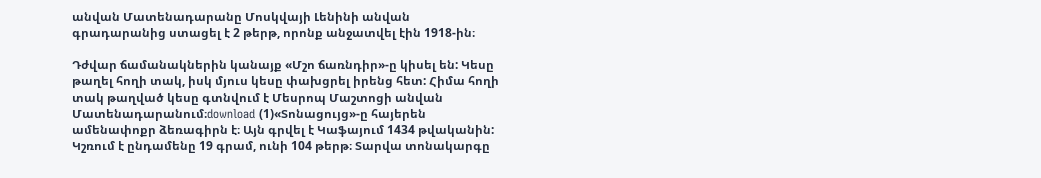անվան Մատենադարանը Մոսկվայի Լենինի անվան գրադարանից ստացել է 2 թերթ, որոնք անջատվել էին 1918-ին։

Դժվար ճամանակներին կանայք «Մշո ճառնդիր»-ը կիսել են: Կեսը թաղել հողի տակ, իսկ մյուս կեսը փախցրել իրենց հետ: Հիմա հողի տակ թաղված կեսը գտնվում է Մեսրոպ Մաշտոցի անվան Մատենադարանում։download (1)«Տոնացույց»-ը հայերեն ամենափոքր ձեռագիրն է։ Այն գրվել է Կաֆայում 1434 թվականին: Կշռում է ընդամենը 19 գրամ, ունի 104 թերթ։ Տարվա տոնակարգը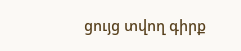ցույց տվող գիրք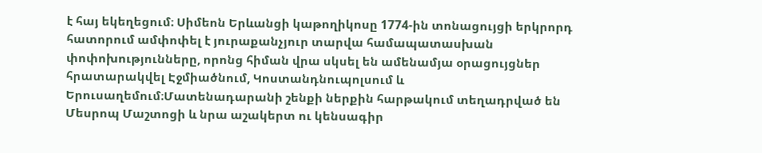է հայ եկեղեցում։ Սիմեոն Երևանցի կաթողիկոսը 1774-ին տոնացույցի երկրորդ հատորում ամփոփել է յուրաքանչյուր տարվա համապատասխան փոփոխությունները, որոնց հիման վրա սկսել են ամենամյա օրացույցներ հրատարակվել Էջմիածնում, Կոստանդնուպոլսում և Երուսաղեմում։Մատենադարանի շենքի ներքին հարթակում տեղադրված են Մեսրոպ Մաշտոցի և նրա աշակերտ ու կենսագիր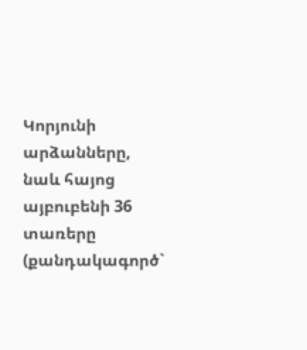Կորյունի արձանները, նաև հայոց այբուբենի 36 տառերը (քանդակագործ`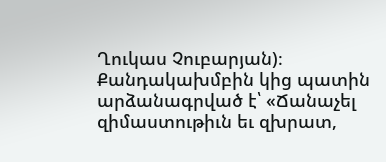Ղուկաս Չուբարյան)։ Քանդակախմբին կից պատին արձանագրված է՝ «Ճանաչել զիմաստութիւն եւ զխրատ,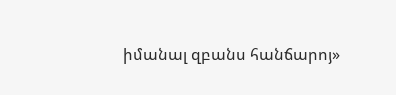իմանալ զբանս հանճարոյ»